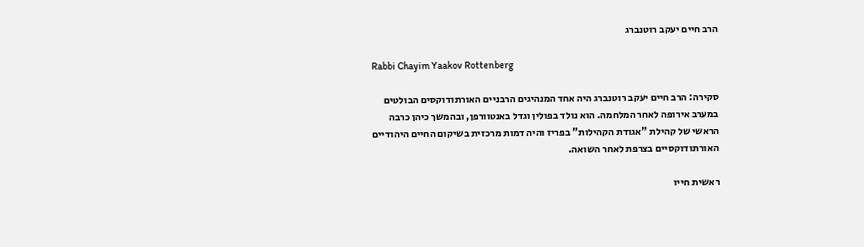הרב חיים יעקב רוטנברג

Rabbi Chayim Yaakov Rottenberg

סקירה: הרב חיים יעקב רוטנברג היה אחד המנהיגים הרבניים האורתודוקסים הבולטים במערב אירופה לאחר המלחמה. הוא נולד בפולין וגדל באנטוורפן, ובהמשך כיהן כרבה הראשי של קהילת "אגודת הקהילות" בפריז והיה דמות מרכזית בשיקום החיים היהודיים האורתודוקסיים בצרפת לאחר השואה.

ראשית חייו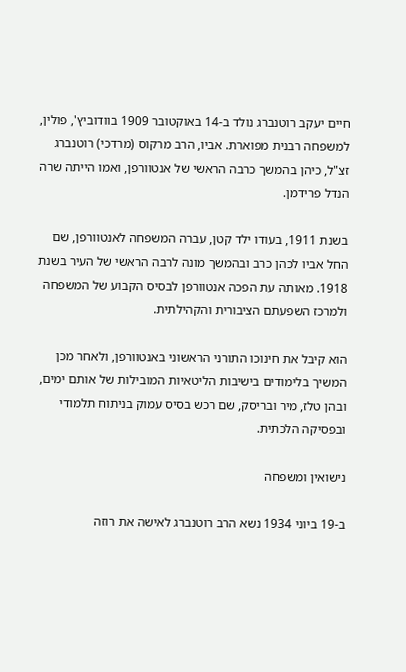חיים יעקב רוטנברג נולד ב-14 באוקטובר 1909 בוודוביץ', פולין, למשפחה רבנית מפוארת. אביו, הרב מרקוס (מרדכי) רוטנברג זצ"ל, כיהן בהמשך כרבה הראשי של אנטוורפן, ואמו הייתה שרה הנדל פרידמן.

בשנת 1911, בעודו ילד קטן, עברה המשפחה לאנטוורפן, שם החל אביו לכהן כרב ובהמשך מונה לרבה הראשי של העיר בשנת 1918. מאותה עת הפכה אנטוורפן לבסיס הקבוע של המשפחה ולמרכז השפעתם הציבורית והקהילתית.

הוא קיבל את חינוכו התורני הראשוני באנטוורפן, ולאחר מכן המשיך בלימודים בישיבות הליטאיות המובילות של אותם ימים, ובהן טלז, מיר ובריסק, שם רכש בסיס עמוק בניתוח תלמודי ובפסיקה הלכתית.

נישואין ומשפחה

ב-19 ביוני 1934 נשא הרב רוטנברג לאישה את רוזה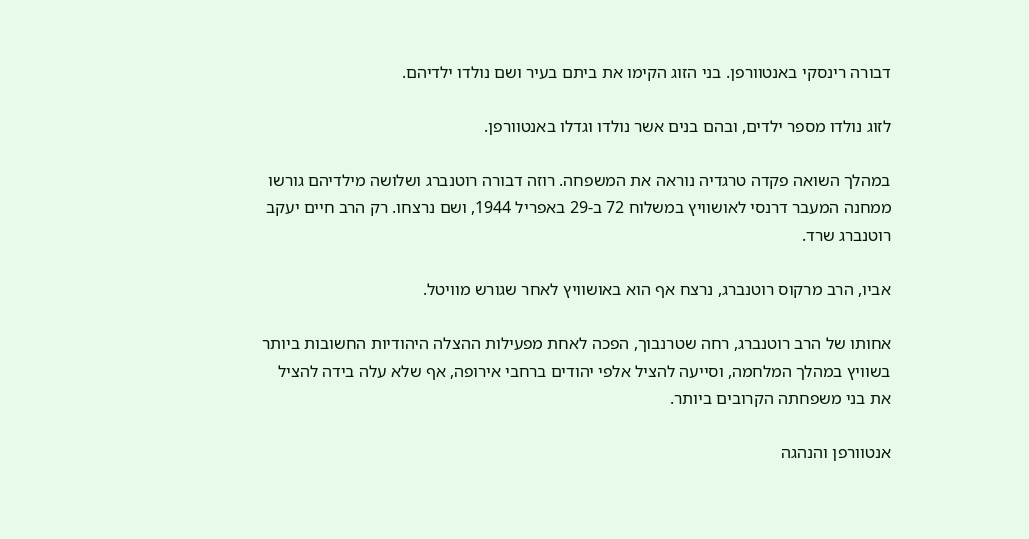דבורה רינסקי באנטוורפן. בני הזוג הקימו את ביתם בעיר ושם נולדו ילדיהם.

לזוג נולדו מספר ילדים, ובהם בנים אשר נולדו וגדלו באנטוורפן.

במהלך השואה פקדה טרגדיה נוראה את המשפחה. רוזה דבורה רוטנברג ושלושה מילדיהם גורשו ממחנה המעבר דרנסי לאושוויץ במשלוח 72 ב-29 באפריל 1944, ושם נרצחו. רק הרב חיים יעקב רוטנברג שרד.

אביו, הרב מרקוס רוטנברג, נרצח אף הוא באושוויץ לאחר שגורש מוויטל.

אחותו של הרב רוטנברג, רחה שטרנבוך, הפכה לאחת מפעילות ההצלה היהודיות החשובות ביותר בשוויץ במהלך המלחמה, וסייעה להציל אלפי יהודים ברחבי אירופה, אף שלא עלה בידה להציל את בני משפחתה הקרובים ביותר.

אנטוורפן והנהגה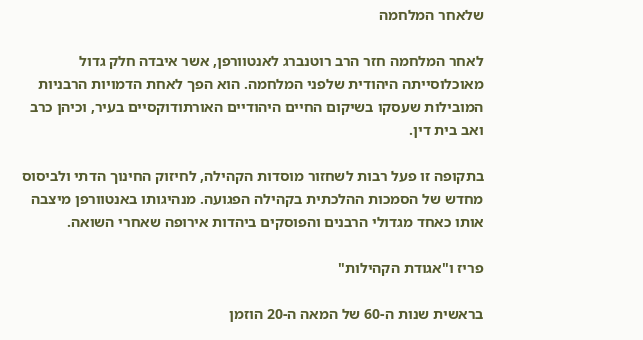שלאחר המלחמה

לאחר המלחמה חזר הרב רוטנברג לאנטוורפן, אשר איבדה חלק גדול מאוכלוסייתה היהודית שלפני המלחמה. הוא הפך לאחת הדמויות הרבניות המובילות שעסקו בשיקום החיים היהודיים האורתודוקסיים בעיר, וכיהן כרב ואב בית דין.

בתקופה זו פעל רבות לשחזור מוסדות הקהילה, לחיזוק החינוך הדתי ולביסוס מחדש של הסמכות ההלכתית בקהילה הפגועה. מנהיגותו באנטוורפן מיצבה אותו כאחד מגדולי הרבנים והפוסקים ביהדות אירופה שאחרי השואה.

פריז ו"אגודת הקהילות"

בראשית שנות ה-60 של המאה ה-20 הוזמן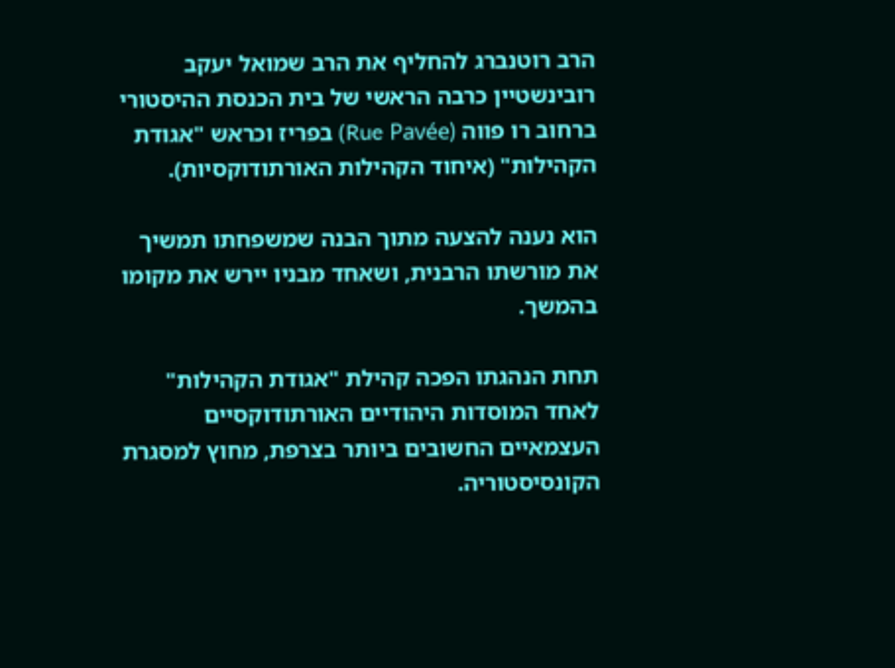הרב רוטנברג להחליף את הרב שמואל יעקב רובינשטיין כרבה הראשי של בית הכנסת ההיסטורי ברחוב רו פווה (Rue Pavée) בפריז וכראש "אגודת הקהילות" (איחוד הקהילות האורתודוקסיות).

הוא נענה להצעה מתוך הבנה שמשפחתו תמשיך את מורשתו הרבנית, ושאחד מבניו יירש את מקומו בהמשך.

תחת הנהגתו הפכה קהילת "אגודת הקהילות" לאחד המוסדות היהודיים האורתודוקסיים העצמאיים החשובים ביותר בצרפת, מחוץ למסגרת הקונסיסטוריה.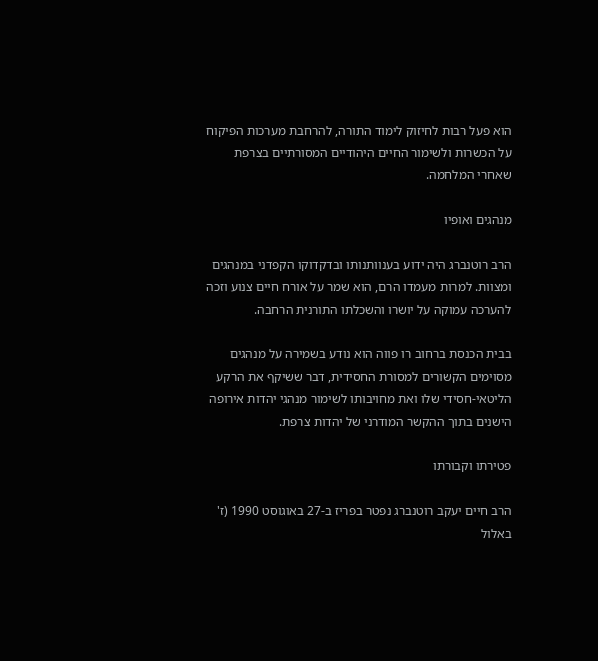הוא פעל רבות לחיזוק לימוד התורה, להרחבת מערכות הפיקוח על הכשרות ולשימור החיים היהודיים המסורתיים בצרפת שאחרי המלחמה.

מנהגים ואופיו

הרב רוטנברג היה ידוע בענוותנותו ובדקדוקו הקפדני במנהגים ומצוות. למרות מעמדו הרם, הוא שמר על אורח חיים צנוע וזכה להערכה עמוקה על יושרו והשכלתו התורנית הרחבה.

בבית הכנסת ברחוב רו פווה הוא נודע בשמירה על מנהגים מסוימים הקשורים למסורת החסידית, דבר ששיקף את הרקע הליטאי-חסידי שלו ואת מחויבותו לשימור מנהגי יהדות אירופה הישנים בתוך ההקשר המודרני של יהדות צרפת.

פטירתו וקבורתו

הרב חיים יעקב רוטנברג נפטר בפריז ב-27 באוגוסט 1990 (ז' באלול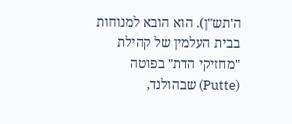ה'תש"ן). הוא הובא למנוחות בבית העלמין של קהילת "מחזיקי הדת" בפוטה (Putte) שבהולנד,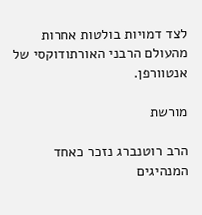לצד דמויות בולטות אחרות מהעולם הרבני האורתודוקסי של אנטוורפן.

מורשת

הרב רוטנברג נזכר כאחד המנהיגים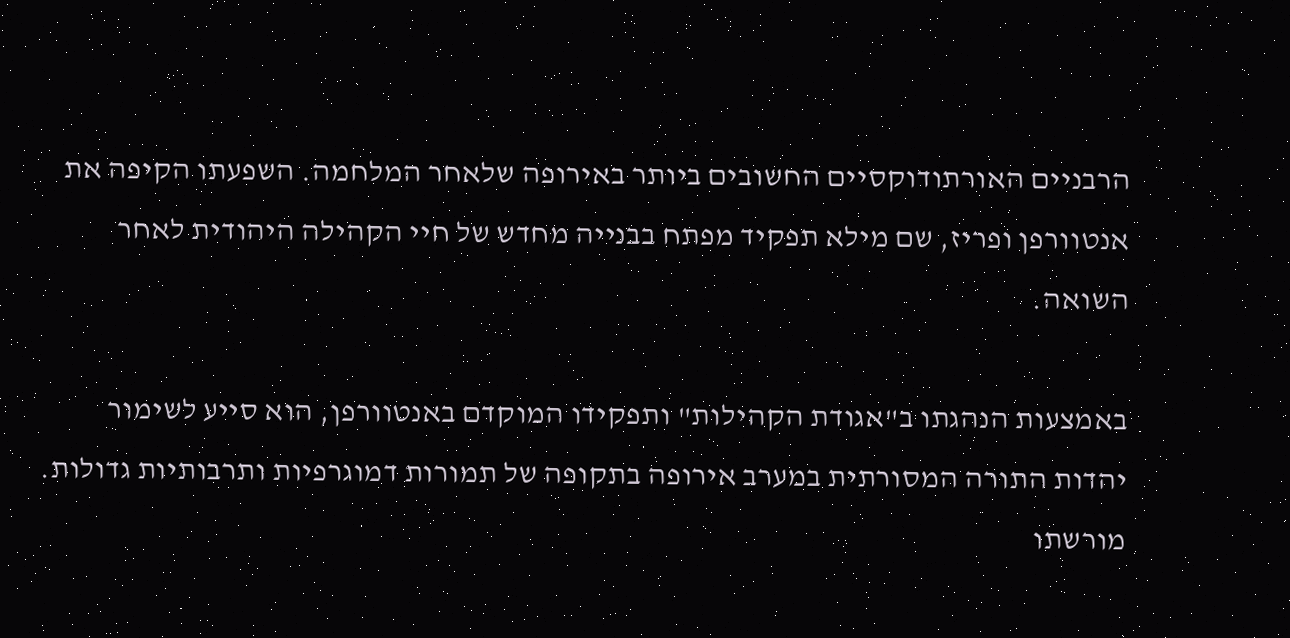הרבניים האורתודוקסיים החשובים ביותר באירופה שלאחר המלחמה. השפעתו הקיפה את אנטוורפן ופריז, שם מילא תפקיד מפתח בבנייה מחדש של חיי הקהילה היהודית לאחר השואה.

באמצעות הנהגתו ב"אגודת הקהילות" ותפקידו המוקדם באנטוורפן, הוא סייע לשימור יהדות התורה המסורתית במערב אירופה בתקופה של תמורות דמוגרפיות ותרבותיות גדולות. מורשתו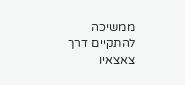ממשיכה להתקיים דרך צאצאיו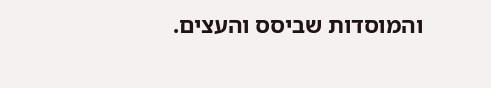והמוסדות שביסס והעצים.